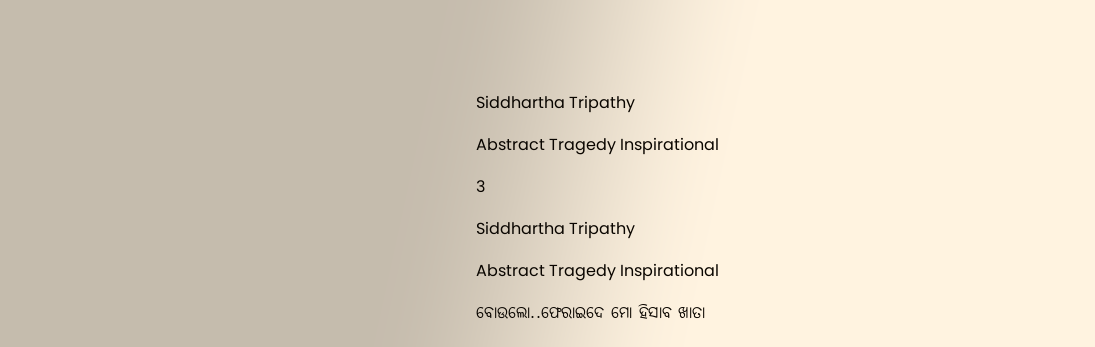Siddhartha Tripathy

Abstract Tragedy Inspirational

3

Siddhartha Tripathy

Abstract Tragedy Inspirational

ବୋଉଲୋ..ଫେରାଇଦେ ମୋ ହିସାବ ଖାତା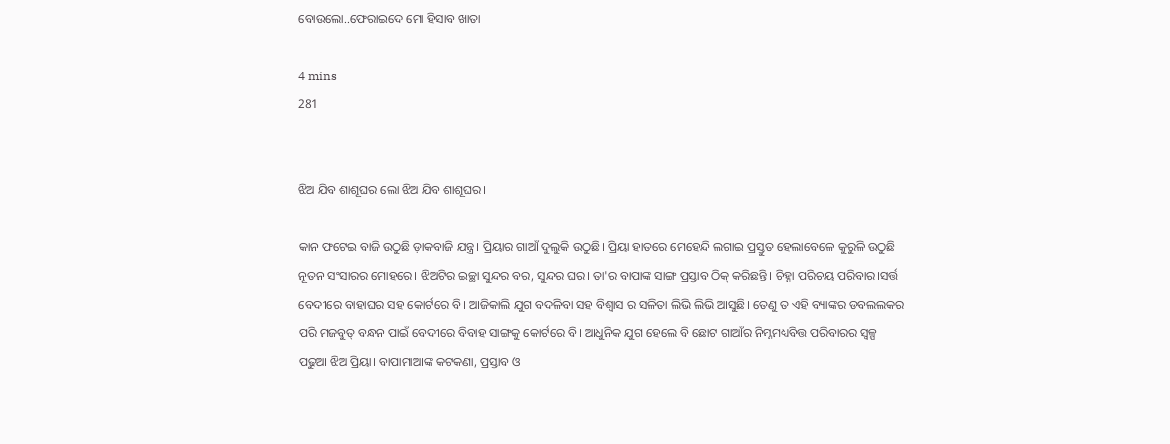ବୋଉଲୋ..ଫେରାଇଦେ ମୋ ହିସାବ ଖାତା

4 mins
281


ଝିଅ ଯିବ ଶାଶୂଘର ଲୋ ଝିଅ ଯିବ ଶାଶୂଘର।

କାନ ଫଟେଇ ବାଜି ଉଠୁଛି ଡ଼ାକବାଜି ଯନ୍ତ୍ର। ପ୍ରିୟାର ଗାଆଁ ଦୁଲୁକି ଉଠୁଛି। ପ୍ରିୟା ହାତରେ ମେହେନ୍ଦି ଲଗାଇ ପ୍ରସ୍ତୁତ ହେଲାବେଳେ କୁରୁଳି ଉଠୁଛି ନୂତନ ସଂସାରର ମୋହରେ। ଝିଅଟିର ଇଚ୍ଛା ସୁନ୍ଦର ବର, ସୁନ୍ଦର ଘର। ତା'ର ବାପାଙ୍କ ସାଙ୍ଗ ପ୍ରସ୍ତାବ ଠିକ୍ କରିଛନ୍ତି। ଚିହ୍ନା ପରିଚୟ ପରିବାର।ସର୍ତ୍ତ ବେଦୀରେ ବାହାଘର ସହ କୋର୍ଟରେ ବି। ଆଜିକାଲି ଯୁଗ ବଦଳିବା ସହ ବିଶ୍ୱାସ ର ସଳିତା ଲିଭି ଲିଭି ଆସୁଛି। ତେଣୁ ତ ଏହି ବ୍ୟାଙ୍କର ଡବଲଲକର ପରି ମଜବୁତ୍ ବନ୍ଧନ ପାଇଁ ବେଦୀରେ ବିବାହ ସାଙ୍ଗକୁ କୋର୍ଟରେ ବି। ଆଧୁନିକ ଯୁଗ ହେଲେ ବି ଛୋଟ ଗାଆଁର ନିମ୍ନମଧ୍ୟବିତ୍ତ ପରିବାରର ସ୍ୱଳ୍ପ ପଢୁଆ ଝିଅ ପ୍ରିୟା। ବାପାମାଆଙ୍କ କଟକଣା, ପ୍ରସ୍ତାବ ଓ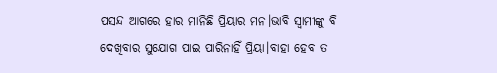ପସନ୍ଦ ଆଗରେ ହାର ମାନିଛି ପ୍ରିୟାର ମନ।ଭାବି ସ୍ୱାମୀଙ୍କୁ ବି ଦେଖିବାର ସୁଯୋଗ ପାଇ ପାରିନାହିଁ ପ୍ରିୟା।ବାହା ହେବ ତ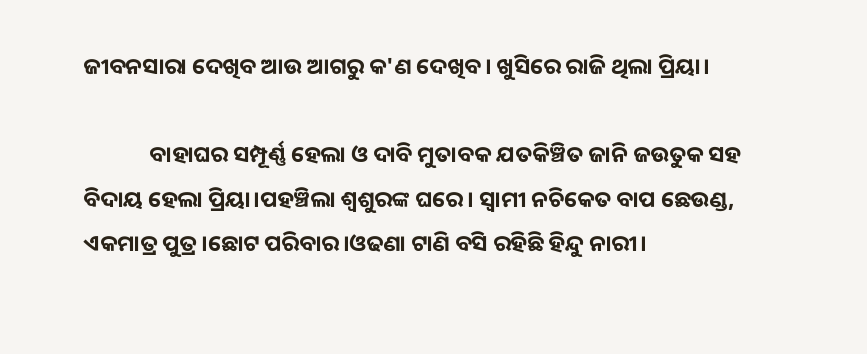ଜୀବନସାରା ଦେଖିବ ଆଉ ଆଗରୁ କ'ଣ ଦେଖିବ। ଖୁସିରେ ରାଜି ଥିଲା ପ୍ରିୟା।

             ବାହାଘର ସମ୍ପୂର୍ଣ୍ଣ ହେଲା ଓ ଦାବି ମୁତାବକ ଯତକିଞ୍ଚିତ ଜାନି ଜଉତୁକ ସହ ବିଦାୟ ହେଲା ପ୍ରିୟା।ପହଞ୍ଚିଲା ଶ୍ୱଶୁରଙ୍କ ଘରେ। ସ୍ୱାମୀ ନଚିକେତ ବାପ ଛେଉଣ୍ଡ, ଏକମାତ୍ର ପୁତ୍ର।ଛୋଟ ପରିବାର।ଓଢଣା ଟାଣି ବସି ରହିଛି ହିନ୍ଦୁ ନାରୀ।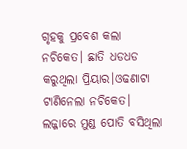ଗୃହକୁ ପ୍ରବେଶ କଲା ନଚିକେତ। ଛାତି ଧଡଧଡ କରୁଥିଲା ପ୍ରିୟାର।ଓଢଣାଟା ଟାଣିନେଲା ନଚିକେତ। ଲଜ୍ଜାରେ ମୁଣ୍ଡ ପୋତି ବସିଥିଲା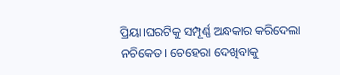ପ୍ରିୟା।ଘରଟିକୁ ସମ୍ପୂର୍ଣ୍ଣ ଅନ୍ଧକାର କରିଦେଲା ନଚିକେତ। ଚେହେରା ଦେଖିବାକୁ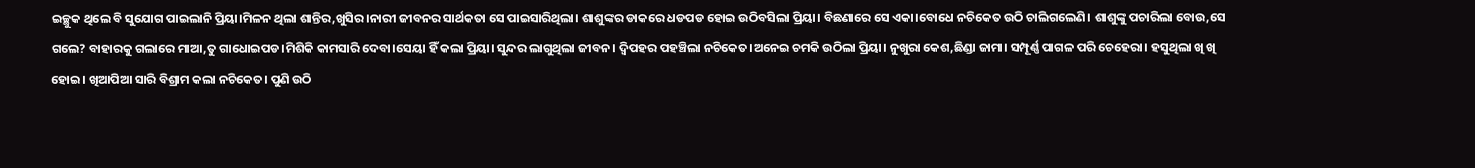ଇଚ୍ଛୁକ ଥିଲେ ବି ସୁଯୋଗ ପାଇଲାନି ପ୍ରିୟା।ମିଳନ ଥିଲା ଶାନ୍ତିର,ଖୁସିର।ନାରୀ ଜୀବନର ସାର୍ଥକତା ସେ ପାଇସାରିଥିଲା। ଶାଶୁଙ୍କର ଡାକରେ ଧଡପଡ ହୋଇ ଉଠିବସିଲା ପ୍ରିୟା। ବିଛଣାରେ ସେ ଏକା।ବୋଧେ ନଚିକେତ ଉଠି ଚାଲିଗଲେଣି। ଶାଶୁଙ୍କୁ ପଚାରିଲା ବୋଉ,ସେ ଗଲେ? ବାହାରକୁ ଗଲାରେ ମାଆ,ତୁ ଗାଧୋଇପଡ।ମିଶିକି କାମସାରି ଦେବା।ସେୟା ହିଁ କଲା ପ୍ରିୟା। ସୁନ୍ଦର ଲାଗୁଥିଲା ଜୀବନ। ଦ୍ୱିପହର ପହଞ୍ଚିଲା ନଚିକେତ।ଅନେଇ ଚମକି ଉଠିଲା ପ୍ରିୟା। ନୁଖୁରା କେଶ,ଛିଣ୍ଡା ଜାମା। ସମ୍ପୂର୍ଣ୍ଣ ପାଗଳ ପରି ଚେହେରା। ହସୁଥିଲା ଖି ଖି ହୋଇ। ଖିଆପିଆ ସାରି ବିଶ୍ରାମ କଲା ନଚିକେତ। ପୁଣି ଉଠି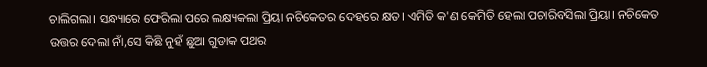ଚାଲିଗଲା। ସନ୍ଧ୍ୟାରେ ଫେରିଲା ପରେ ଲକ୍ଷ୍ୟକଲା ପ୍ରିୟା ନଚିକେତର ଦେହରେ କ୍ଷତ। ଏମିତି କ'ଣ କେମିତି ହେଲା ପଚାରିବସିଲା ପ୍ରିୟା। ନଚିକେତ ଉତ୍ତର ଦେଲା ନାଁ,ସେ କିଛି ନୁହଁ ଛୁଆ ଗୁଡାକ ପଥର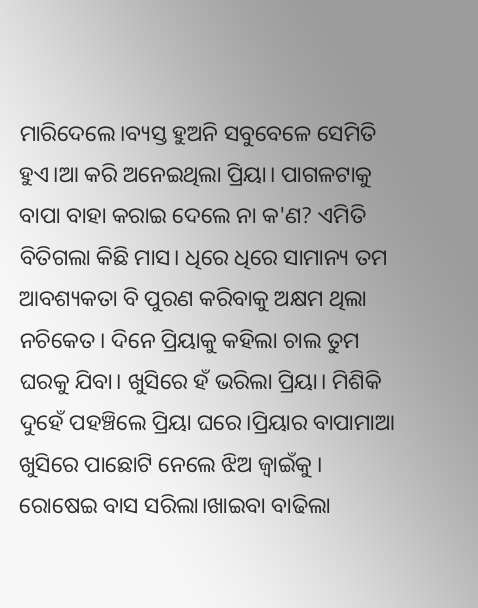ମାରିଦେଲେ।ବ୍ୟସ୍ତ ହୁଅନି ସବୁବେଳେ ସେମିତି ହୁଏ।ଆ କରି ଅନେଇଥିଲା ପ୍ରିୟା। ପାଗଳଟାକୁ ବାପା ବାହା କରାଇ ଦେଲେ ନା କ'ଣ? ଏମିତି ବିତିଗଲା କିଛି ମାସ। ଧିରେ ଧିରେ ସାମାନ୍ୟ ତମ ଆବଶ୍ୟକତା ବି ପୁରଣ କରିବାକୁ ଅକ୍ଷମ ଥିଲା ନଚିକେତ। ଦିନେ ପ୍ରିୟାକୁ କହିଲା ଚାଲ ତୁମ ଘରକୁ ଯିବା। ଖୁସିରେ ହଁ ଭରିଲା ପ୍ରିୟା। ମିଶିକି ଦୁହେଁ ପହଞ୍ଚିଲେ ପ୍ରିୟା ଘରେ।ପ୍ରିୟାର ବାପାମାଆ ଖୁସିରେ ପାଛୋଟି ନେଲେ ଝିଅ ଜ୍ଵାଇଁକୁ । ରୋଷେଇ ବାସ ସରିଲା।ଖାଇବା ବାଢିଲା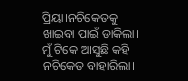ପ୍ରିୟା।ନଚିକେତକୁ ଖାଇବା ପାଇଁ ଡାକିଲା। ମୁଁ ଟିକେ ଆସୁଛି କହି ନଚିକେତ ବାହାରିଲା।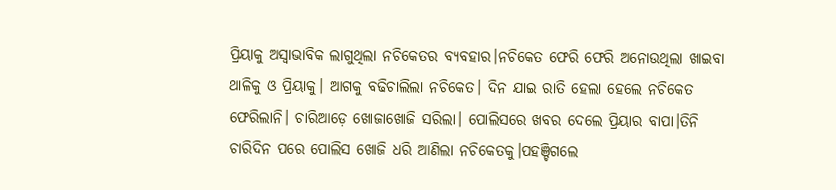ପ୍ରିୟାକୁ ଅସ୍ବାଭାବିକ ଲାଗୁଥିଲା ନଚିକେତର ବ୍ୟବହାର।ନଚିକେତ ଫେରି ଫେରି ଅନୋଉଥିଲା ଖାଇବା ଥାଳିକୁ ଓ ପ୍ରିୟାକୁ। ଆଗକୁ ବଢିଚାଲିଲା ନଚିକେତ। ଦିନ ଯାଇ ରାତି ହେଲା ହେଲେ ନଚିକେତ ଫେରିଲାନି। ଚାରିଆଡ଼େ ଖୋଜାଖୋଜି ସରିଲା। ପୋଲିସରେ ଖବର ଦେଲେ ପ୍ରିୟାର ବାପା।ତିନି ଚାରିଦିନ ପରେ ପୋଲିସ ଖୋଜି ଧରି ଆଣିଲା ନଚିକେତକୁ।ପହଞ୍ଚିଗଲେ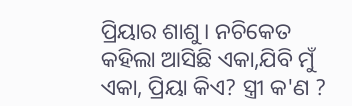ପ୍ରିୟାର ଶାଶୁ। ନଚିକେତ କହିଲା ଆସିଛି ଏକା,ଯିବି ମୁଁ ଏକା, ପ୍ରିୟା କିଏ? ସ୍ତ୍ରୀ କ'ଣ ?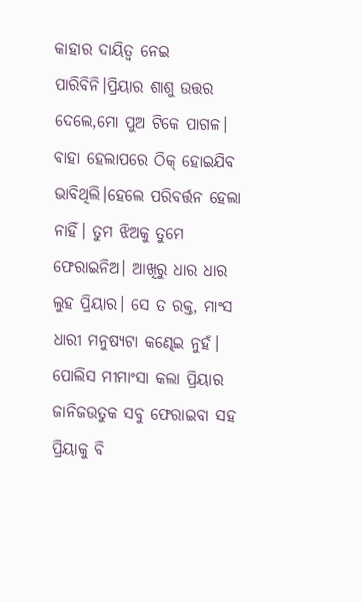କାହାର ଦାୟିତ୍ଵ ନେଇ ପାରିବିନି।ପ୍ରିୟାର ଶାଶୁ ଉତ୍ତର ଦେଲେ,ମୋ ପୁଅ ଟିକେ ପାଗଳ। ବାହା ହେଲାପରେ ଠିକ୍ ହୋଇଯିବ ଭାବିଥିଲି।ହେଲେ ପରିବର୍ତ୍ତନ ହେଲା ନାହିଁ। ତୁମ ଝିଅକୁ ତୁମେ ଫେରାଇନିଅ। ଆଖିରୁ ଧାର ଧାର ଲୁହ ପ୍ରିୟାର। ସେ ତ ରକ୍ତ, ମାଂସ ଧାରୀ ମନୁଷ୍ୟଟା କଣ୍ଢେଇ ନୁହଁ। ପୋଲିସ ମୀମାଂସା କଲା ପ୍ରିୟାର ଜାନିଜଉତୁକ ସବୁ ଫେରାଇବା ସହ ପ୍ରିୟାକୁ ବି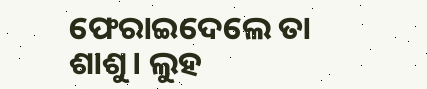ଫେରାଇଦେଲେ ତା ଶାଶୁ। ଲୁହ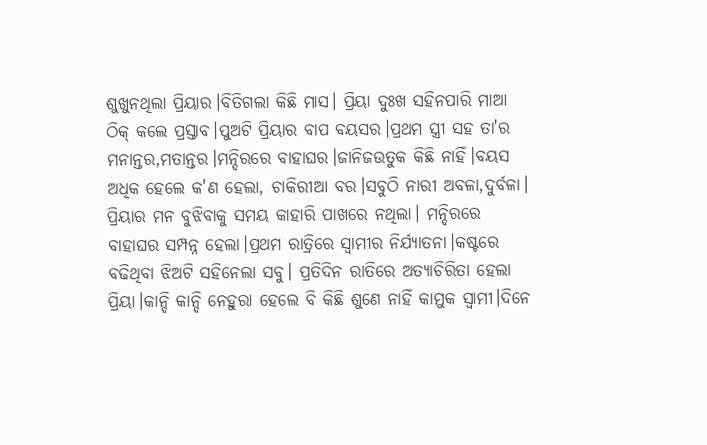ଶୁଖୁନଥିଲା ପ୍ରିୟାର।ବିତିଗଲା କିଛି ମାସ। ପ୍ରିୟା ଦୁଃଖ ସହିନପାରି ମାଆ ଠିକ୍ କଲେ ପ୍ରସ୍ତାବ।ପୁଅଟି ପ୍ରିୟାର ବାପ ବୟସର।ପ୍ରଥମ ସ୍ତ୍ରୀ ସହ ତା'ର ମନାନ୍ତର,ମତାନ୍ତର।ମନ୍ଦିରରେ ବାହାଘର।ଜାନିଜଉତୁକ କିଛି ନାହିଁ।ବୟସ ଅଧିକ ହେଲେ କ'ଣ ହେଲା, ଚାକିରୀଆ ବର।ସବୁଠି ନାରୀ ଅବଳା,ଦୁର୍ବଳା। ପ୍ରିୟାର ମନ ବୁଝିବାକୁ ସମୟ କାହାରି ପାଖରେ ନଥିଲା। ମନ୍ଦିରରେ ବାହାଘର ସମ୍ପନ୍ନ ହେଲା।ପ୍ରଥମ ରାତ୍ରିରେ ସ୍ୱାମୀର ନିର୍ଯ୍ୟାତନା।କଷ୍ଟରେ ବଢିଥିବା ଝିଅଟି ସହିନେଲା ସବୁ। ପ୍ରତିଦିନ ରାତିରେ ଅତ୍ୟାଚିରିତା ହେଲା ପ୍ରିୟା।କାନ୍ଦି କାନ୍ଦି ନେହୁରା ହେଲେ ବି କିଛି ଶୁଣେ ନାହିଁ କାମୁକ ସ୍ୱାମୀ।ଦିନେ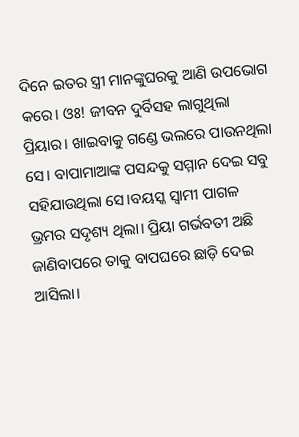ଦିନେ ଇତର ସ୍ତ୍ରୀ ମାନଙ୍କୁଘରକୁ ଆଣି ଉପଭୋଗ କରେ। ଓଃ! ଜୀବନ ଦୁର୍ବିସହ ଲାଗୁଥିଲା ପ୍ରିୟାର। ଖାଇବାକୁ ଗଣ୍ଡେ ଭଲରେ ପାଉନଥିଲା ସେ। ବାପାମାଆଙ୍କ ପସନ୍ଦକୁ ସମ୍ମାନ ଦେଇ ସବୁ ସହିଯାଉଥିଲା ସେ।ବୟସ୍କ ସ୍ୱାମୀ ପାଗଳ ଭ୍ରମର ସଦୃଶ୍ୟ ଥିଲା। ପ୍ରିୟା ଗର୍ଭବତୀ ଅଛି ଜାଣିବାପରେ ତାକୁ ବାପଘରେ ଛାଡ଼ି ଦେଇ ଆସିଲା।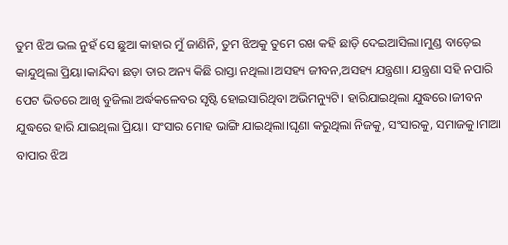ତୁମ ଝିଅ ଭଲ ନୁହଁ ସେ ଛୁଆ କାହାର ମୁଁ ଜାଣିନି, ତୁମ ଝିଅକୁ ତୁମେ ରଖ କହି ଛାଡ଼ି ଦେଇଆସିଲା।ମୁଣ୍ଡ ବାଡ଼େଇ କାନ୍ଦୁଥିଲା ପ୍ରିୟା।କାନ୍ଦିବା ଛଡ଼ା ତାର ଅନ୍ୟ କିଛି ରାସ୍ତା ନଥିଲା।ଅସହ୍ୟ ଜୀବନ,ଅସହ୍ୟ ଯନ୍ତ୍ରଣା। ଯନ୍ତ୍ରଣା ସହି ନପାରି ପେଟ ଭିତରେ ଆଖି ବୁଜିଲା ଅର୍ଦ୍ଧକଳେବର ସୃଷ୍ଟି ହୋଇସାରିଥିବା ଅଭିମନ୍ୟୁଟି। ହାରିଯାଇଥିଲା ଯୁଦ୍ଧରେ।ଜୀବନ ଯୁଦ୍ଧରେ ହାରି ଯାଇଥିଲା ପ୍ରିୟା। ସଂସାର ମୋହ ଭାଙ୍ଗି ଯାଇଥିଲା।ଘୃଣା କରୁଥିଲା ନିଜକୁ, ସଂସାରକୁ, ସମାଜକୁ।ମାଆ ବାପାର ଝିଅ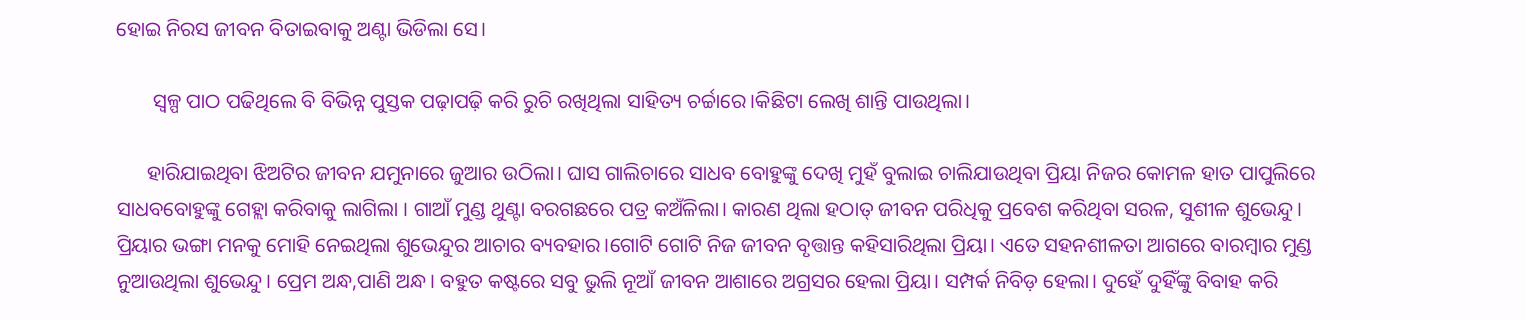ହୋଇ ନିରସ ଜୀବନ ବିତାଇବାକୁ ଅଣ୍ଟା ଭିଡିଲା ସେ।

       ସ୍ୱଳ୍ପ ପାଠ ପଢିଥିଲେ ବି ବିଭିନ୍ନ ପୁସ୍ତକ ପଢ଼ାପଢ଼ି କରି ରୁଚି ରଖିଥିଲା ସାହିତ୍ୟ ଚର୍ଚ୍ଚାରେ।କିଛିଟା ଲେଖି ଶାନ୍ତି ପାଉଥିଲା।

      ହାରିଯାଇଥିବା ଝିଅଟିର ଜୀବନ ଯମୁନାରେ ଜୁଆର ଉଠିଲା। ଘାସ ଗାଲିଚାରେ ସାଧବ ବୋହୁଙ୍କୁ ଦେଖି ମୁହଁ ବୁଲାଇ ଚାଲିଯାଉଥିବା ପ୍ରିୟା ନିଜର କୋମଳ ହାତ ପାପୁଲିରେ ସାଧବବୋହୁଙ୍କୁ ଗେହ୍ଲା କରିବାକୁ ଲାଗିଲା ‌। ଗାଆଁ ମୁଣ୍ଡ ଥୁଣ୍ଟା ବରଗଛରେ ପତ୍ର କଅଁଳିଲା। କାରଣ ଥିଲା ହଠାତ୍ ଜୀବନ ପରିଧିକୁ ପ୍ରବେଶ କରିଥିବା ସରଳ, ସୁଶୀଳ ଶୁଭେନ୍ଦୁ। ପ୍ରିୟାର ଭଙ୍ଗା ମନକୁ ମୋହି ନେଇଥିଲା ଶୁଭେନ୍ଦୁର ଆଚାର ବ୍ୟବହାର।ଗୋଟି ଗୋଟି ନିଜ ଜୀବନ ବୃତ୍ତାନ୍ତ କହିସାରିଥିଲା ପ୍ରିୟା। ଏତେ ସହନଶୀଳତା ଆଗରେ ବାରମ୍ବାର ମୁଣ୍ଡ ନୁଆଉଥିଲା ଶୁଭେନ୍ଦୁ। ପ୍ରେମ ଅନ୍ଧ,ପାଣି ଅନ୍ଧ। ବହୁତ କଷ୍ଟରେ ସବୁ ଭୁଲି ନୂଆଁ ଜୀବନ ଆଶାରେ ଅଗ୍ରସର ହେଲା ପ୍ରିୟା। ସମ୍ପର୍କ ନିବିଡ଼ ହେଲା। ଦୁହେଁ ଦୁହିଁଙ୍କୁ ବିବାହ କରି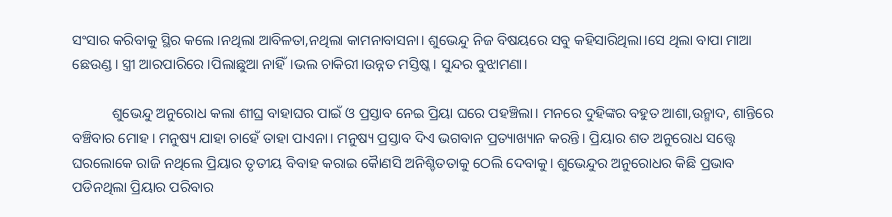ସଂସାର କରିବାକୁ ସ୍ଥିର କଲେ।ନଥିଲା ଆବିଳତା,ନଥିଲା କାମନାବାସନା। ଶୁଭେନ୍ଦୁ ନିଜ ବିଷୟରେ ସବୁ କହିସାରିଥିଲା।ସେ ଥିଲା ବାପା ମାଆ ଛେଉଣ୍ଡ ‌। ସ୍ତ୍ରୀ ଆରପାରିରେ।ପିଲାଛୁଆ ନାହିଁ।ଭଲ ଚାକିରୀ।ଉନ୍ନତ ମସ୍ତିଷ୍କ। ସୁନ୍ଦର ବୁଝାମଣା।

           ଶୁଭେନ୍ଦୁ ଅନୁରୋଧ କଲା ଶୀଘ୍ର ବାହାଘର ପାଇଁ ଓ ପ୍ରସ୍ତାବ ନେଇ ପ୍ରିୟା ଘରେ ପହଞ୍ଚିଲା। ମନରେ ଦୁହିଙ୍କର ବହୁତ ଆଶା,ଉନ୍ମାଦ, ଶାନ୍ତିରେ ବଞ୍ଚିବାର ମୋହ। ମନୁଷ୍ୟ ଯାହା ଚାହେଁ ତାହା ପାଏନା। ମନୁଷ୍ୟ ପ୍ରସ୍ତାବ ଦିଏ ଭଗବାନ ପ୍ରତ୍ୟାଖ୍ୟାନ କରନ୍ତି। ପ୍ରିୟାର ଶତ ଅନୁରୋଧ ସତ୍ତ୍ବେ ଘରଲୋକେ ରାଜି ନଥିଲେ ପ୍ରିୟାର ତୃତୀୟ ବିବାହ କରାଇ କୈାଣସି ଅନିଶ୍ଚିତତାକୁ ଠେଲି ଦେବାକୁ। ଶୁଭେନ୍ଦୁର ଅନୁରୋଧର କିଛି ପ୍ରଭାବ ପଡିନଥିଲା ପ୍ରିୟାର ପରିବାର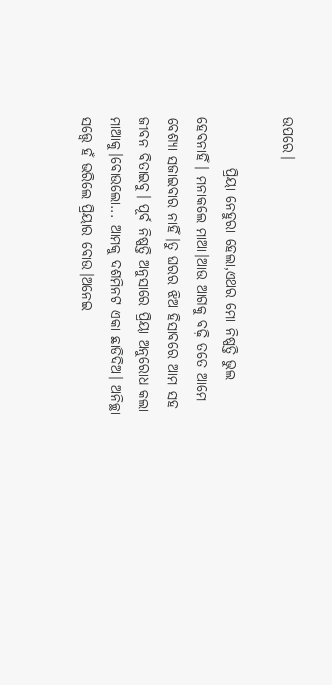ଉପରେ।

         ପ୍ରିୟା ନେହୁରା ହେଲା,ଏଥର ମୋ ନିଷ୍ପତ୍ତି ଭୁଲ ହେବନାହିଁ। ମନାକଲେ ମାଆ।ଆଉ ଆଗକୁ ବଢ଼ି ତତେ ଆମେ ବେଶ୍ୟା ସଜାଇବାର ନାହିଁ।ତୁ ଘରର ଝିଅ ହିସାବରେ ଆମ ସହ ଜୀବନ ବିତାଇବୁ। ପୂର୍ବ ନିଷ୍ପତ୍ତି ଅନୁସାରେ ପ୍ରିୟା ଅନୁରୋଧ କଲା ମାଆକୁ।ବୋଉଲୋ... ଆମକୁ ଦଶମିନଟ ଏକା ଛାଡିଦିଅ। ଅନିଚ୍ଛା ସତ୍ତ୍ବେ ହଁ ଭରିଲେ ପ୍ରିୟାର ବୋଉ।ଅନେଇ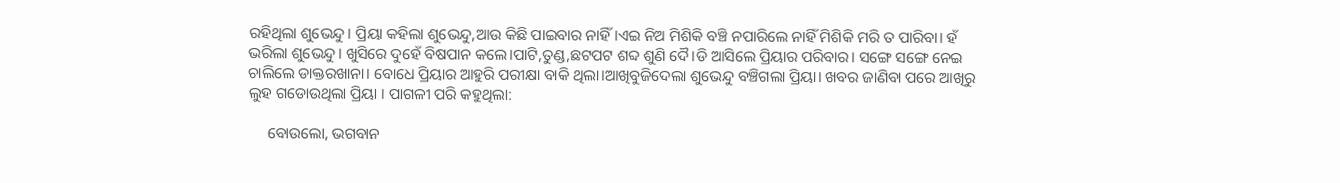ରହିଥିଲା ଶୁଭେନ୍ଦୁ। ପ୍ରିୟା କହିଲା ଶୁଭେନ୍ଦୁ,ଆଉ କିଛି ପାଇବାର ନାହିଁ।ଏଇ ନିଅ ମିଶିକି ବଞ୍ଚି ନପାରିଲେ ନାହିଁ ମିଶିକି ମରି ତ ପାରିବା। ହଁ ଭରିଲା ଶୁଭେନ୍ଦୁ। ଖୁସିରେ ଦୁହେଁ ବିଷପାନ କଲେ।ପାଟି,ତୁଣ୍ଡ,ଛଟପଟ ଶବ୍ଦ ଶୁଣି ଦୈ।ଡି ଆସିଲେ ପ୍ରିୟାର ପରିବାର। ସଙ୍ଗେ ସଙ୍ଗେ ନେଇ ଚାଲିଲେ ଡାକ୍ତରଖାନା। ବୋଧେ ପ୍ରିୟାର ଆହୁରି ପରୀକ୍ଷା ବାକି ଥିଲା।ଆଖିବୁଜିଦେଲା ଶୁଭେନ୍ଦୁ ବଞ୍ଚିଗଲା ପ୍ରିୟା। ଖବର ଜାଣିବା ପରେ ଆଖିରୁ ଲୁହ ଗଡୋଉଥିଲା ପ୍ରିୟା ‌। ପାଗଳୀ ପରି କହୁଥିଲା:

     ବୋଉଲୋ, ଭଗବାନ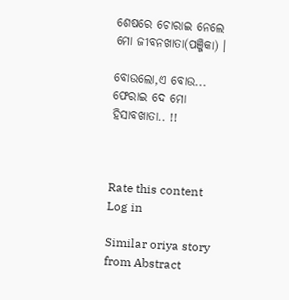ଶେଷରେ ଚୋରାଇ ନେଲେ ମୋ ଜୀବନଖାତା(ପଞ୍ଜିକା) ।

ବୋଉଲୋ,ଏ ବୋଉ... ଫେରାଇ ଦେ ମୋ ହିସାବଖାତା.. !!



Rate this content
Log in

Similar oriya story from Abstract